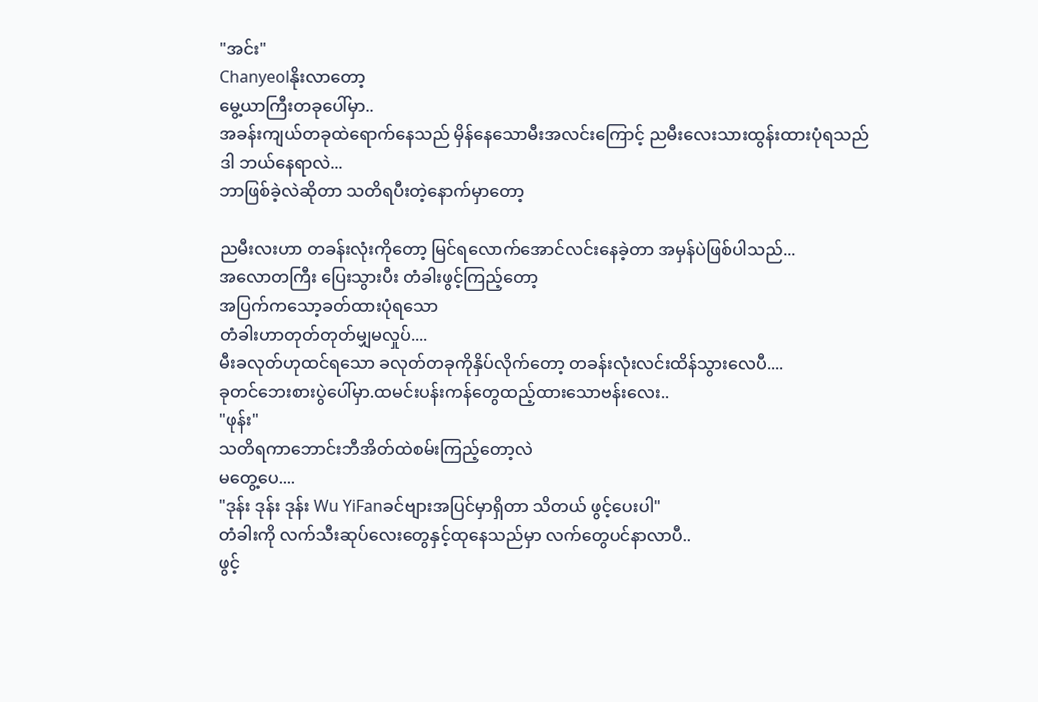"အင်း"
Chanyeolနိုးလာတော့
မွေ့ယာကြီးတခုပေါ်မှာ..
အခန်းကျယ်တခုထဲရောက်နေသည် မှိန်နေသောမီးအလင်းကြောင့် ညမီးလေးသားထွန်းထားပုံရသည်
ဒါ ဘယ်နေရာလဲ...
ဘာဖြစ်ခဲ့လဲဆိုတာ သတိရပီးတဲ့နောက်မှာတော့

ညမီးလးဟာ တခန်းလုံးကိုတော့ မြင်ရလောက်အောင်လင်းနေခဲ့တာ အမှန်ပဲဖြစ်ပါသည်...
အလောတကြီး ပြေးသွားပီး တံခါးဖွင့်ကြည့်တော့
အပြက်ကသော့ခတ်ထားပုံရသော
တံခါးဟာတုတ်တုတ်မျှမလှုပ်....
မီးခလုတ်ဟုထင်ရသော ခလုတ်တခုကိုနှိပ်လိုက်တော့ တခန်းလုံးလင်းထိန်သွားလေပီ....
ခုတင်ဘေးစားပွဲပေါ်မှာ.ထမင်းပန်းကန်တွေထည့်ထားသောဗန်းလေး..
"ဖုန်း"
သတိရကာဘောင်းဘီအိတ်ထဲစမ်းကြည့်တော့လဲ
မတွေ့ပေ....
"ဒုန်း ဒုန်း ဒုန်း Wu YiFanခင်ဗျားအပြင်မှာရှိတာ သိတယ် ဖွင့်ပေးပါ"
တံခါးကို လက်သီးဆုပ်လေးတွေနှင့်ထုနေသည်မှာ လက်တွေပင်နာလာပီ..
ဖွင့်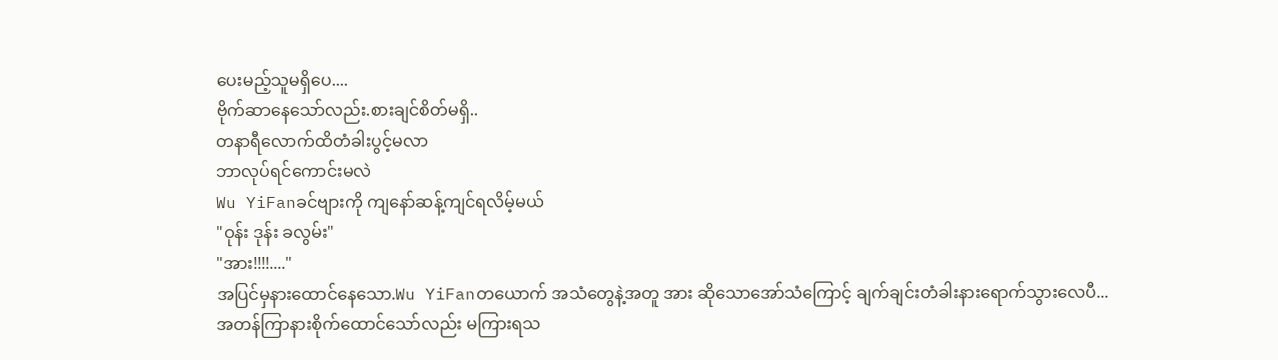ပေးမည့်သူမရှိပေ....
ဗိုက်ဆာနေသော်လည်း.စားချင်စိတ်မရှိ..
တနာရီလောက်ထိတံခါးပွင့်မလာ
ဘာလုပ်ရင်ကောင်းမလဲ
Wu YiFanခင်ဗျားကို ကျနော်ဆန့်ကျင်ရလိမ့်မယ်
"ဝုန်း ဒုန်း ခလွမ်း"
"အား!!!!...."
အပြင်မှနားထောင်နေသော.Wu YiFanတယောက် အသံတွေနဲ့အတူ အား ဆိုသောအော်သံကြောင့် ချက်ချင်းတံခါးနားရောက်သွားလေပီ...
အတန်ကြာနားစိုက်ထောင်သော်လည်း မကြားရသ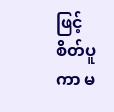ဖြင့် စိတ်ပူကာ မ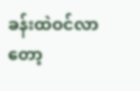ခန်းထဲဝင်လာတော့